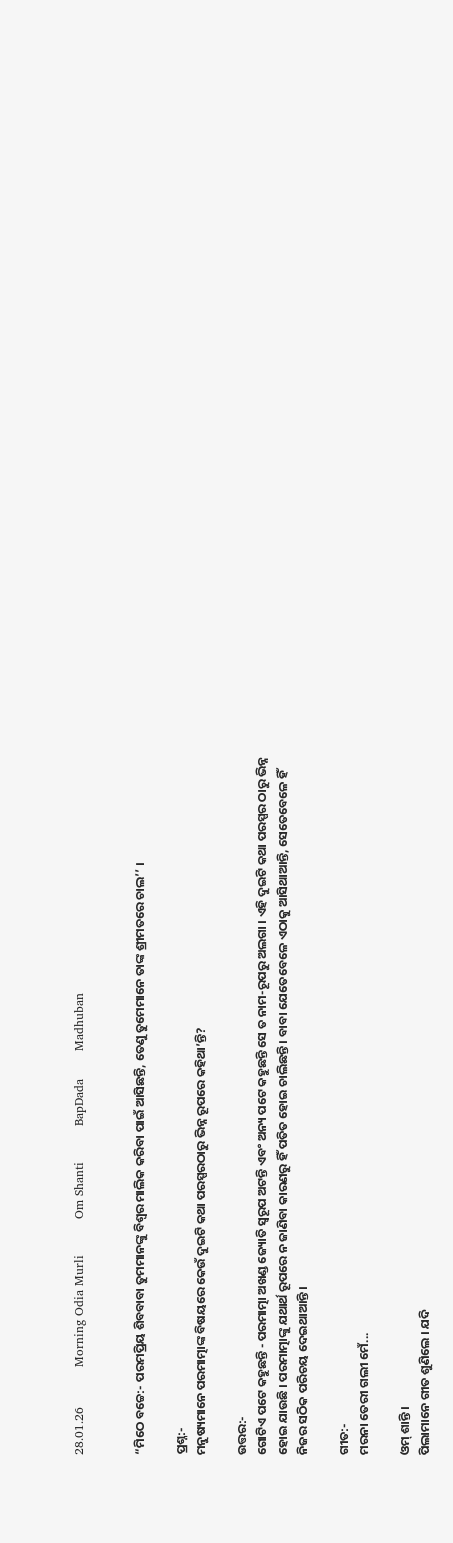28.01.26          Morning Odia Murli         Om Shanti         BapDada       Madhuban


“ମିଠେ ବଚ୍ଚେ:- ପରମପ୍ରିୟ ଶିବବାବା ତୁମମାନଙ୍କୁ ବିଶ୍ୱର ମାଲିକ କରିବା ପାଇଁ ଆସିଛନ୍ତି, ତେଣୁ ତୁମେମାନେ ତାଙ୍କ ଶ୍ରୀମତରେ ଚାଲ’’ ।

ପ୍ରଶ୍ନ:-
ମନୁଷ୍ୟମାନେ ପରମାତ୍ମାଙ୍କ ବିଷୟରେ କେଉଁ ଦୁଇଟି କଥା ପରସ୍ପରଠାରୁ ଭିନ୍ନ ରୂପରେ କହିଥା’ନ୍ତି?

ଉତ୍ତର:-
ଗୋଟିଏ ପଟେ କହୁଛନ୍ତି - ପରମାତ୍ମା ଅଖଣ୍ଡ ଜ୍ୟୋତି ସ୍ୱରୂପ ଅଟନ୍ତି ଏବଂ ଅନ୍ୟ ପଟେ କହୁଛନ୍ତି ସେ ତ ନାମ-ରୂପରୁ ଅଲଗା । ଏହି ଦୁଇଟି କଥା ପରସ୍ପର ଠାରୁ ଭିନ୍ନ ହୋଇ ଯାଉଛି । ପରମାତ୍ମାଙ୍କୁ ଯଥାର୍ଥ ରୂପରେ ନ ଜାଣିବା କାରଣରୁ ହିଁ ପତିତ ହୋଇ ଚାଲିଛନ୍ତି । ବାବା ଯେତେବେଳେ ଏଠାକୁ ଆସିଥାଆନ୍ତି, ସେତେବେଳେ ହିଁ ନିଜର ସଠିକ ପରିଚୟ ଦେଇଥାଆନ୍ତି ।

ଗୀତ:-
ମରନା ତେରୀ ଗଲୀ ମେଁ...

ଓମ୍ ଶାନ୍ତି ।
ପିଲାମାନେ ଗୀତ ଶୁଣିଲେ । ଯଦି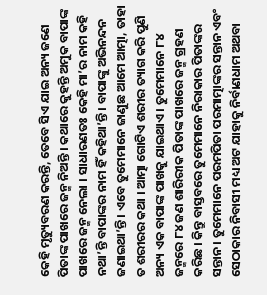କେହି ମୃତ୍ୟୁବରଣ କରନ୍ତି, ତେବେ ସିଏ ଯାଇ ଅନ୍ୟ ଜଣେ ପିତାଙ୍କ ପାଖରେ ଜନ୍ମ ନିଅନ୍ତି । କଥାରେ କୁହନ୍ତି ଅମୁକ ବାପାଙ୍କ ପାଖରେ ଜନ୍ମ ନେଲା । ସାଧାରଣତଃ କେହି ମା’ର ନାମ କହି ନଥା’ନ୍ତି ବାପାଙ୍କର ନାମ ହିଁ କହିଥା’ନ୍ତି । ବାପାଙ୍କୁ ଅଭିନନ୍ଦନ ଜଣାଇଥା’ନ୍ତି । ଏବେ ତୁମେମାନେ ଜାଣୁଛ ଆମେ ଆତ୍ମା, ତାହା ତ ଶରୀରର କଥା । ଆତ୍ମା ଗୋଟିଏ ଶରୀର ତ୍ୟାଗ କରି ପୁଣି ଅନ୍ୟ ଏକ ବାପାଙ୍କ ପାଖକୁ ଯାଇଥାଏ । ତୁମେମାନେ ୮୪ ଜନ୍ମରେ ୮୪ ଜଣ ଶାରିରୀକ ପିତାଙ୍କ ପାଖରେ ଜନ୍ମ ଗ୍ରହଣ କରିଛ । କିନ୍ତୁ ବାସ୍ତବରେ ତୁମେମାନେ ନିରାକାର ପିତାଙ୍କର ସନ୍ତାନ । ତୁମେମାନେ ପରମପିତା ପରମାତ୍ମାଙ୍କର ସନ୍ତାନ ଏବଂ ସେଠାକାର ନିବାସୀ ମଧ୍ୟ ଅଟ ଯାହାକୁ ନିର୍ବାଣଧାମ ଅଥବା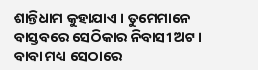ଶାନ୍ତିଧାମ କୁହାଯାଏ । ତୁମେମାନେ ବାସ୍ତବରେ ସେଠିକାର ନିବାସୀ ଅଟ । ବାବା ମଧ୍ୟ ସେଠାରେ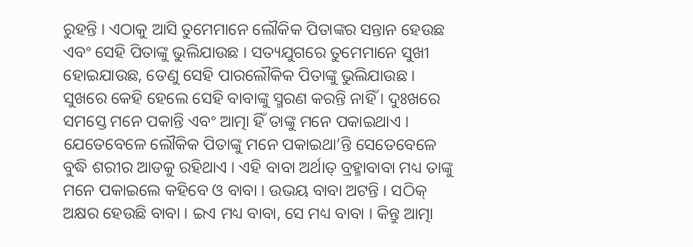ରୁହନ୍ତି । ଏଠାକୁ ଆସି ତୁମେମାନେ ଲୌକିକ ପିତାଙ୍କର ସନ୍ତାନ ହେଉଛ ଏବଂ ସେହି ପିତାଙ୍କୁ ଭୁଲିଯାଉଛ । ସତ୍ୟଯୁଗରେ ତୁମେମାନେ ସୁଖୀ ହୋଇଯାଉଛ, ତେଣୁ ସେହି ପାରଲୌକିକ ପିତାଙ୍କୁ ଭୁଲିଯାଉଛ । ସୁଖରେ କେହି ହେଲେ ସେହି ବାବାଙ୍କୁ ସ୍ମରଣ କରନ୍ତି ନାହିଁ । ଦୁଃଖରେ ସମସ୍ତେ ମନେ ପକାନ୍ତି ଏବଂ ଆତ୍ମା ହିଁ ତାଙ୍କୁ ମନେ ପକାଇଥାଏ । ଯେତେବେଳେ ଲୌକିକ ପିତାଙ୍କୁ ମନେ ପକାଇଥା’ନ୍ତି ସେତେବେଳେ ବୁଦ୍ଧି ଶରୀର ଆଡକୁ ରହିଥାଏ । ଏହି ବାବା ଅର୍ଥାତ୍ ବ୍ରହ୍ମାବାବା ମଧ୍ୟ ତାଙ୍କୁ ମନେ ପକାଇଲେ କହିବେ ଓ ବାବା । ଉଭୟ ବାବା ଅଟନ୍ତି । ସଠିକ୍ ଅକ୍ଷର ହେଉଛି ବାବା । ଇଏ ମଧ୍ୟ ବାବା, ସେ ମଧ୍ୟ ବାବା । କିନ୍ତୁ ଆତ୍ମା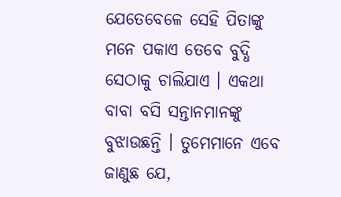ଯେତେବେଳେ ସେହି ପିତାଙ୍କୁ ମନେ ପକାଏ ତେବେ ବୁଦ୍ଧି ସେଠାକୁ ଚାଲିଯାଏ । ଏକଥା ବାବା ବସି ସନ୍ତାନମାନଙ୍କୁ ବୁଝାଉଛନ୍ତି । ତୁମେମାନେ ଏବେ ଜାଣୁଛ ଯେ,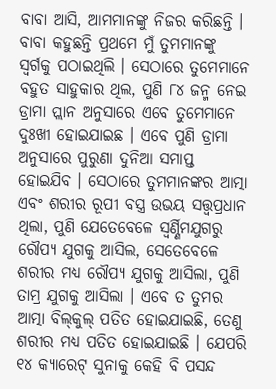ବାବା ଆସି, ଆମମାନଙ୍କୁ ନିଜର କରିଛନ୍ତି । ବାବା କହୁଛନ୍ତି ପ୍ରଥମେ ମୁଁ ତୁମମାନଙ୍କୁ ସ୍ୱର୍ଗକୁ ପଠାଇଥିଲି । ସେଠାରେ ତୁମେମାନେ ବହୁତ ସାହୁକାର ଥିଲ, ପୁଣି ୮୪ ଜନ୍ମ ନେଇ ଡ୍ରାମା ପ୍ଲାନ ଅନୁସାରେ ଏବେ ତୁମେମାନେ ଦୁଃଖୀ ହୋଇଯାଇଛ । ଏବେ ପୁଣି ଡ୍ରାମା ଅନୁସାରେ ପୁରୁଣା ଦୁନିଆ ସମାପ୍ତ ହୋଇଯିବ । ସେଠାରେ ତୁମମାନଙ୍କର ଆତ୍ମା ଏବଂ ଶରୀର ରୂପୀ ବସ୍ତ୍ର ଉଭୟ ସତ୍ତ୍ୱପ୍ରଧାନ ଥିଲା, ପୁଣି ଯେତେବେଳେ ସ୍ୱର୍ଣ୍ଣିମଯୁଗରୁ ରୌପ୍ୟ ଯୁଗକୁ ଆସିଲ, ସେତେବେଳେ ଶରୀର ମଧ୍ୟ ରୌପ୍ୟ ଯୁଗକୁ ଆସିଲା, ପୁଣି ତାମ୍ର ଯୁଗକୁ ଆସିଲା । ଏବେ ତ ତୁମର ଆତ୍ମା ବିଲ୍‌କୁଲ୍ ପତିତ ହୋଇଯାଇଛି, ତେଣୁ ଶରୀର ମଧ୍ୟ ପତିତ ହୋଇଯାଇଛି । ଯେପରି ୧୪ କ୍ୟାରେଟ୍ ସୁନାକୁ କେହି ବି ପସନ୍ଦ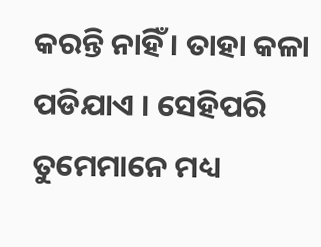କରନ୍ତି ନାହିଁ । ତାହା କଳା ପଡିଯାଏ । ସେହିପରି ତୁମେମାନେ ମଧ୍ୟ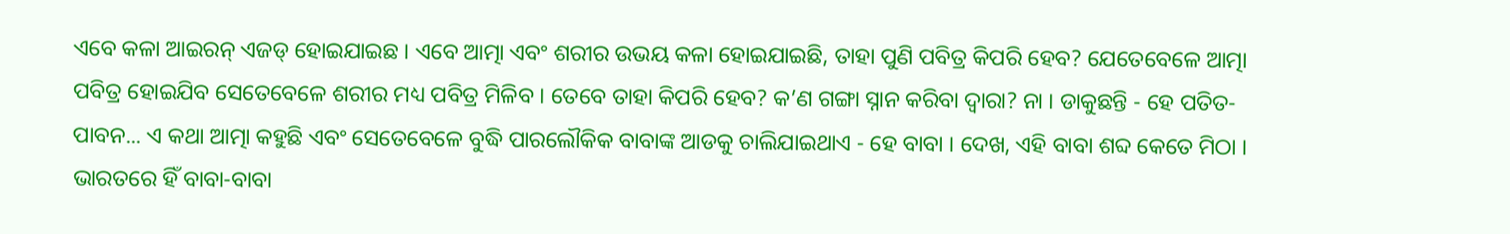ଏବେ କଳା ଆଇରନ୍ ଏଜଡ୍ ହୋଇଯାଇଛ । ଏବେ ଆତ୍ମା ଏବଂ ଶରୀର ଉଭୟ କଳା ହୋଇଯାଇଛି, ତାହା ପୁଣି ପବିତ୍ର କିପରି ହେବ? ଯେତେବେଳେ ଆତ୍ମା ପବିତ୍ର ହୋଇଯିବ ସେତେବେଳେ ଶରୀର ମଧ୍ୟ ପବିତ୍ର ମିଳିବ । ତେବେ ତାହା କିପରି ହେବ? କ’ଣ ଗଙ୍ଗା ସ୍ନାନ କରିବା ଦ୍ୱାରା? ନା । ଡାକୁଛନ୍ତି - ହେ ପତିତ-ପାବନ... ଏ କଥା ଆତ୍ମା କହୁଛି ଏବଂ ସେତେବେଳେ ବୁଦ୍ଧି ପାରଲୌକିକ ବାବାଙ୍କ ଆଡକୁ ଚାଲିଯାଇଥାଏ - ହେ ବାବା । ଦେଖ, ଏହି ବାବା ଶବ୍ଦ କେତେ ମିଠା । ଭାରତରେ ହିଁ ବାବା-ବାବା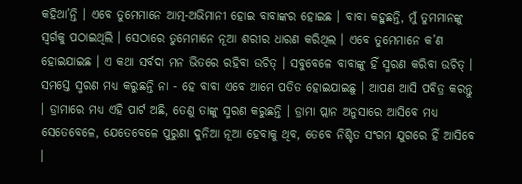କହିଥା’ନ୍ତି । ଏବେ ତୁମେମାନେ ଆତ୍ମ-ଅଭିମାନୀ ହୋଇ ବାବାଙ୍କର ହୋଇଛ । ବାବା କହୁଛନ୍ତି, ମୁଁ ତୁମମାନଙ୍କୁ ସ୍ୱର୍ଗକୁ ପଠାଇଥିଲି । ସେଠାରେ ତୁମେମାନେ ନୂଆ ଶରୀର ଧାରଣ କରିଥିଲ । ଏବେ ତୁମେମାନେ କ’ଣ ହୋଇଯାଇଛ । ଏ କଥା ସର୍ବଦା ମନ ଭିତରେ ରହିବା ଉଚିତ୍ । ସବୁବେଳେ ବାବାଙ୍କୁ ହିଁ ସ୍ମରଣ କରିବା ଉଚିତ୍ । ସମସ୍ତେ ସ୍ମରଣ ମଧ୍ୟ କରୁଛନ୍ତି ନା - ହେ ବାବା ଏବେ ଆମେ ପତିତ ହୋଇଯାଇଛୁ । ଆପଣ ଆସି ପବିତ୍ର କରନ୍ତୁ । ଡ୍ରାମାରେ ମଧ୍ୟ ଏହି ପାର୍ଟ ଅଛି, ତେଣୁ ତାଙ୍କୁ ସ୍ମରଣ କରୁଛନ୍ତି । ଡ୍ରାମା ପ୍ଲାନ ଅନୁସାରେ ଆସିବେ ମଧ୍ୟ ସେତେବେଳେ, ଯେତେବେଳେ ପୁରୁଣା ଦୁନିଆ ନୂଆ ହେବାକୁ ଥିବ, ତେବେ ନିଶ୍ଚିତ ସଂଗମ ଯୁଗରେ ହିଁ ଆସିବେ ।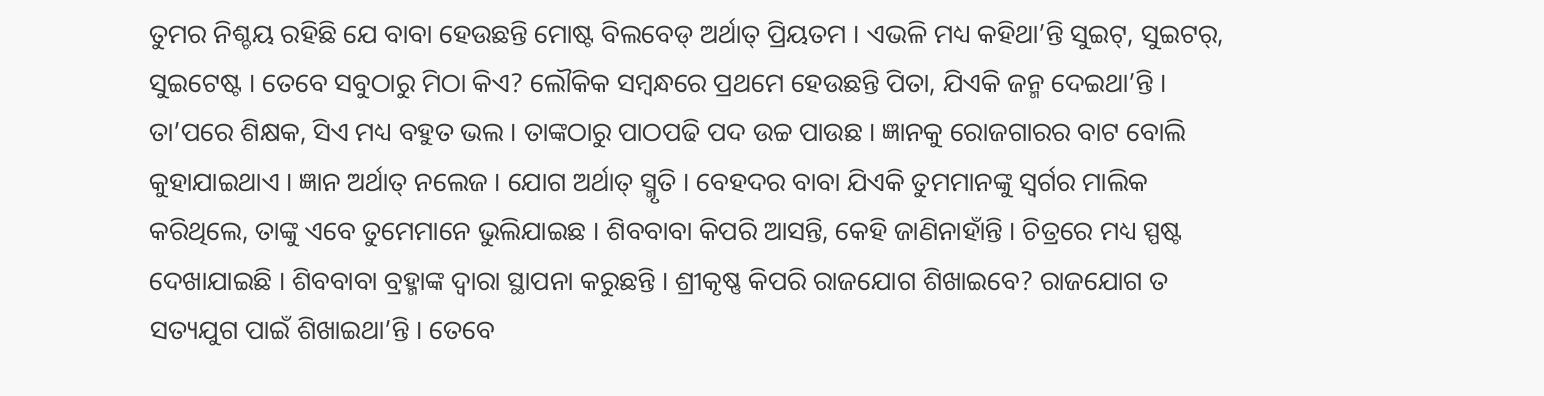ତୁମର ନିଶ୍ଚୟ ରହିଛି ଯେ ବାବା ହେଉଛନ୍ତି ମୋଷ୍ଟ ବିଲବେଡ୍ ଅର୍ଥାତ୍ ପ୍ରିୟତମ । ଏଭଳି ମଧ୍ୟ କହିଥା’ନ୍ତି ସୁଇଟ୍‌, ସୁଇଟର୍‌, ସୁଇଟେଷ୍ଟ । ତେବେ ସବୁଠାରୁ ମିଠା କିଏ? ଲୌକିକ ସମ୍ବନ୍ଧରେ ପ୍ରଥମେ ହେଉଛନ୍ତି ପିତା, ଯିଏକି ଜନ୍ମ ଦେଇଥା’ନ୍ତି । ତା’ପରେ ଶିକ୍ଷକ, ସିଏ ମଧ୍ୟ ବହୁତ ଭଲ । ତାଙ୍କଠାରୁ ପାଠପଢି ପଦ ଉଚ୍ଚ ପାଉଛ । ଜ୍ଞାନକୁ ରୋଜଗାରର ବାଟ ବୋଲି କୁହାଯାଇଥାଏ । ଜ୍ଞାନ ଅର୍ଥାତ୍ ନଲେଜ । ଯୋଗ ଅର୍ଥାତ୍ ସ୍ମୃତି । ବେହଦର ବାବା ଯିଏକି ତୁମମାନଙ୍କୁ ସ୍ୱର୍ଗର ମାଲିକ କରିଥିଲେ, ତାଙ୍କୁ ଏବେ ତୁମେମାନେ ଭୁଲିଯାଇଛ । ଶିବବାବା କିପରି ଆସନ୍ତି, କେହି ଜାଣିନାହାଁନ୍ତି । ଚିତ୍ରରେ ମଧ୍ୟ ସ୍ପଷ୍ଟ ଦେଖାଯାଇଛି । ଶିବବାବା ବ୍ରହ୍ମାଙ୍କ ଦ୍ୱାରା ସ୍ଥାପନା କରୁଛନ୍ତି । ଶ୍ରୀକୃଷ୍ଣ କିପରି ରାଜଯୋଗ ଶିଖାଇବେ? ରାଜଯୋଗ ତ ସତ୍ୟଯୁଗ ପାଇଁ ଶିଖାଇଥା’ନ୍ତି । ତେବେ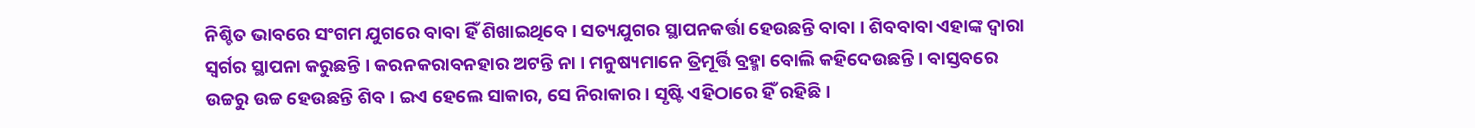ନିଶ୍ଚିତ ଭାବରେ ସଂଗମ ଯୁଗରେ ବାବା ହିଁ ଶିଖାଇଥିବେ । ସତ୍ୟଯୁଗର ସ୍ଥାପନକର୍ତ୍ତା ହେଉଛନ୍ତି ବାବା । ଶିବବାବା ଏହାଙ୍କ ଦ୍ୱାରା ସ୍ୱର୍ଗର ସ୍ଥାପନା କରୁଛନ୍ତି । କରନକରାବନହାର ଅଟନ୍ତି ନା । ମନୁଷ୍ୟମାନେ ତ୍ରିମୂର୍ତ୍ତି ବ୍ରହ୍ମା ବୋଲି କହିଦେଉଛନ୍ତି । ବାସ୍ତବରେ ଉଚ୍ଚରୁ ଉଚ୍ଚ ହେଉଛନ୍ତି ଶିବ । ଇଏ ହେଲେ ସାକାର, ସେ ନିରାକାର । ସୃଷ୍ଟି ଏହିଠାରେ ହିଁ ରହିଛି ।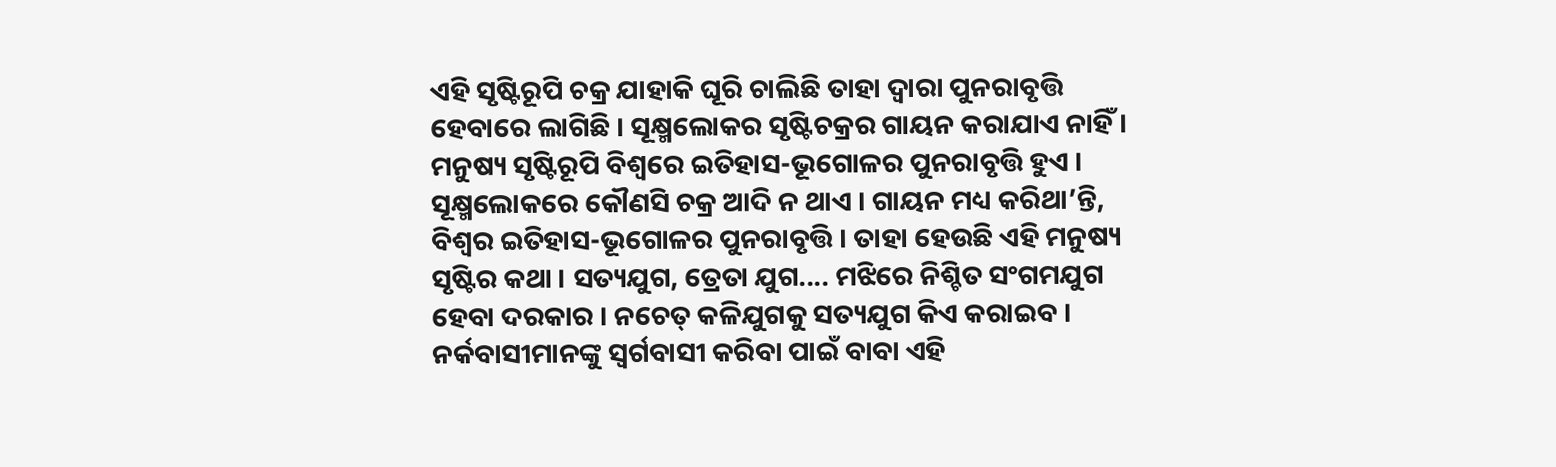ଏହି ସୃଷ୍ଟିରୂପି ଚକ୍ର ଯାହାକି ଘୂରି ଚାଲିଛି ତାହା ଦ୍ୱାରା ପୁନରାବୃତ୍ତି ହେବାରେ ଲାଗିଛି । ସୂକ୍ଷ୍ମଲୋକର ସୃଷ୍ଟିଚକ୍ରର ଗାୟନ କରାଯାଏ ନାହିଁ । ମନୁଷ୍ୟ ସୃଷ୍ଟିରୂପି ବିଶ୍ୱରେ ଇତିହାସ-ଭୂଗୋଳର ପୁନରାବୃତ୍ତି ହୁଏ । ସୂକ୍ଷ୍ମଲୋକରେ କୌଣସି ଚକ୍ର ଆଦି ନ ଥାଏ । ଗାୟନ ମଧ୍ୟ କରିଥା’ନ୍ତି, ବିଶ୍ୱର ଇତିହାସ-ଭୂଗୋଳର ପୁନରାବୃତ୍ତି । ତାହା ହେଉଛି ଏହି ମନୁଷ୍ୟ ସୃଷ୍ଟିର କଥା । ସତ୍ୟଯୁଗ, ତ୍ରେତା ଯୁଗ.... ମଝିରେ ନିଶ୍ଚିତ ସଂଗମଯୁଗ ହେବା ଦରକାର । ନଚେତ୍ କଳିଯୁଗକୁ ସତ୍ୟଯୁଗ କିଏ କରାଇବ । ନର୍କବାସୀମାନଙ୍କୁ ସ୍ୱର୍ଗବାସୀ କରିବା ପାଇଁ ବାବା ଏହି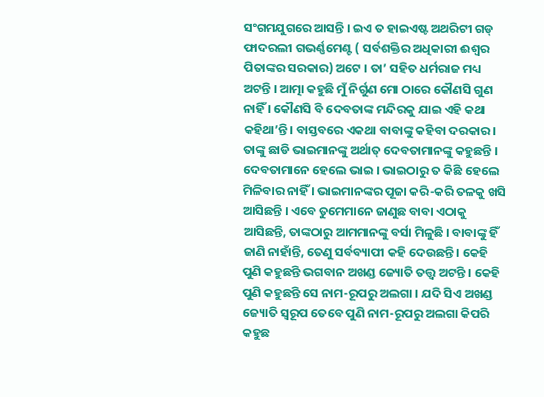ସଂଗମଯୁଗରେ ଆସନ୍ତି । ଇଏ ତ ହାଇଏଷ୍ଟ ଅଥରିଟୀ ଗଡ୍ ଫାଦରଲୀ ଗଭର୍ଣ୍ଣମେଣ୍ଟ ( ସର୍ବଶକ୍ତିର ଅଧିକାରୀ ଈଶ୍ୱର ପିତାଙ୍କର ସରକାର) ଅଟେ । ତା’ ସହିତ ଧର୍ମରାଜ ମଧ୍ୟ ଅଟନ୍ତି । ଆତ୍ମା କହୁଛି ମୁଁ ନିର୍ଗୁଣ ମୋ ଠାରେ କୌଣସି ଗୁଣ ନାହିଁ । କୌଣସି ବି ଦେବତାଙ୍କ ମନ୍ଦିରକୁ ଯାଇ ଏହି କଥା କହିଥା’ନ୍ତି । ବାସ୍ତବରେ ଏକଥା ବାବାଙ୍କୁ କହିବା ଦରକାର । ତାଙ୍କୁ ଛାଡି ଭାଇମାନଙ୍କୁ ଅର୍ଥାତ୍ ଦେବତାମାନଙ୍କୁ କହୁଛନ୍ତି । ଦେବତାମାନେ ହେଲେ ଭାଇ । ଭାଇଠାରୁ ତ କିଛି ହେଲେ ମିଳିବାର ନାହିଁ । ଭାଇମାନଙ୍କର ପୂଜା କରି-କରି ତଳକୁ ଖସି ଆସିଛନ୍ତି । ଏବେ ତୁମେମାନେ ଜାଣୁଛ ବାବା ଏଠାକୁ ଆସିଛନ୍ତି, ତାଙ୍କଠାରୁ ଆମମାନଙ୍କୁ ବର୍ସା ମିଳୁଛି । ବାବାଙ୍କୁ ହିଁ ଜାଣି ନାହାଁନ୍ତି, ତେଣୁ ସର୍ବବ୍ୟାପୀ କହି ଦେଉଛନ୍ତି । କେହି ପୁଣି କହୁଛନ୍ତି ଭଗବାନ ଅଖଣ୍ଡ ଜ୍ୟୋତି ତତ୍ତ୍ୱ ଅଟନ୍ତି । କେହି ପୁଣି କହୁଛନ୍ତି ସେ ନାମ-ରୂପରୁ ଅଲଗା । ଯଦି ସିଏ ଅଖଣ୍ଡ ଜ୍ୟୋତି ସ୍ୱରୂପ ତେବେ ପୁଣି ନାମ-ରୂପରୁ ଅଲଗା କିପରି କହୁଛ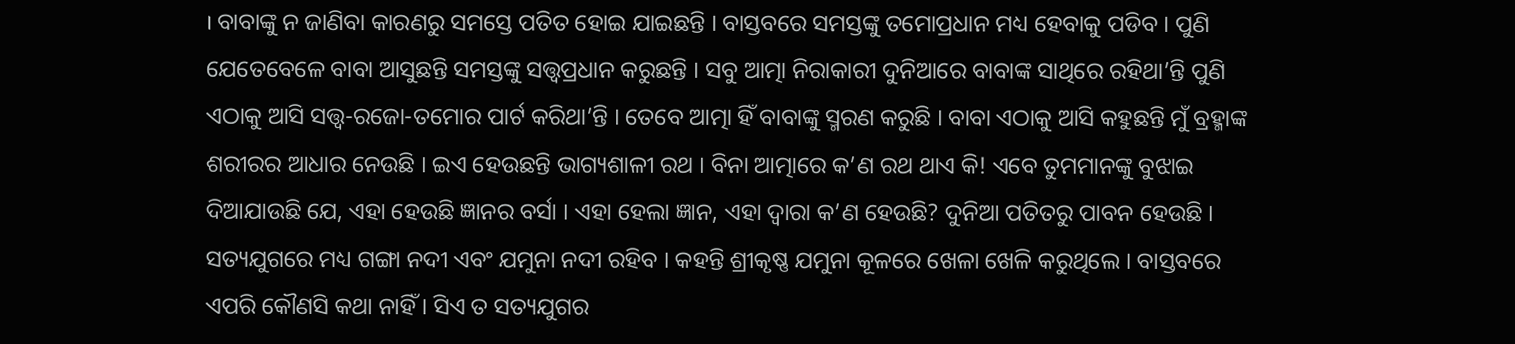। ବାବାଙ୍କୁ ନ ଜାଣିବା କାରଣରୁ ସମସ୍ତେ ପତିତ ହୋଇ ଯାଇଛନ୍ତି । ବାସ୍ତବରେ ସମସ୍ତଙ୍କୁ ତମୋପ୍ରଧାନ ମଧ୍ୟ ହେବାକୁ ପଡିବ । ପୁଣି ଯେତେବେଳେ ବାବା ଆସୁଛନ୍ତି ସମସ୍ତଙ୍କୁ ସତ୍ତ୍ୱପ୍ରଧାନ କରୁଛନ୍ତି । ସବୁ ଆତ୍ମା ନିରାକାରୀ ଦୁନିଆରେ ବାବାଙ୍କ ସାଥିରେ ରହିଥା’ନ୍ତି ପୁଣି ଏଠାକୁ ଆସି ସତ୍ତ୍ୱ-ରଜୋ-ତମୋର ପାର୍ଟ କରିଥା’ନ୍ତି । ତେବେ ଆତ୍ମା ହିଁ ବାବାଙ୍କୁ ସ୍ମରଣ କରୁଛି । ବାବା ଏଠାକୁ ଆସି କହୁଛନ୍ତି ମୁଁ ବ୍ରହ୍ମାଙ୍କ ଶରୀରର ଆଧାର ନେଉଛି । ଇଏ ହେଉଛନ୍ତି ଭାଗ୍ୟଶାଳୀ ରଥ । ବିନା ଆତ୍ମାରେ କ’ଣ ରଥ ଥାଏ କି! ଏବେ ତୁମମାନଙ୍କୁ ବୁଝାଇ ଦିଆଯାଉଛି ଯେ, ଏହା ହେଉଛି ଜ୍ଞାନର ବର୍ସା । ଏହା ହେଲା ଜ୍ଞାନ, ଏହା ଦ୍ୱାରା କ’ଣ ହେଉଛି? ଦୁନିଆ ପତିତରୁ ପାବନ ହେଉଛି । ସତ୍ୟଯୁଗରେ ମଧ୍ୟ ଗଙ୍ଗା ନଦୀ ଏବଂ ଯମୁନା ନଦୀ ରହିବ । କହନ୍ତି ଶ୍ରୀକୃଷ୍ଣ ଯମୁନା କୂଳରେ ଖେଳା ଖେଳି କରୁଥିଲେ । ବାସ୍ତବରେ ଏପରି କୌଣସି କଥା ନାହିଁ । ସିଏ ତ ସତ୍ୟଯୁଗର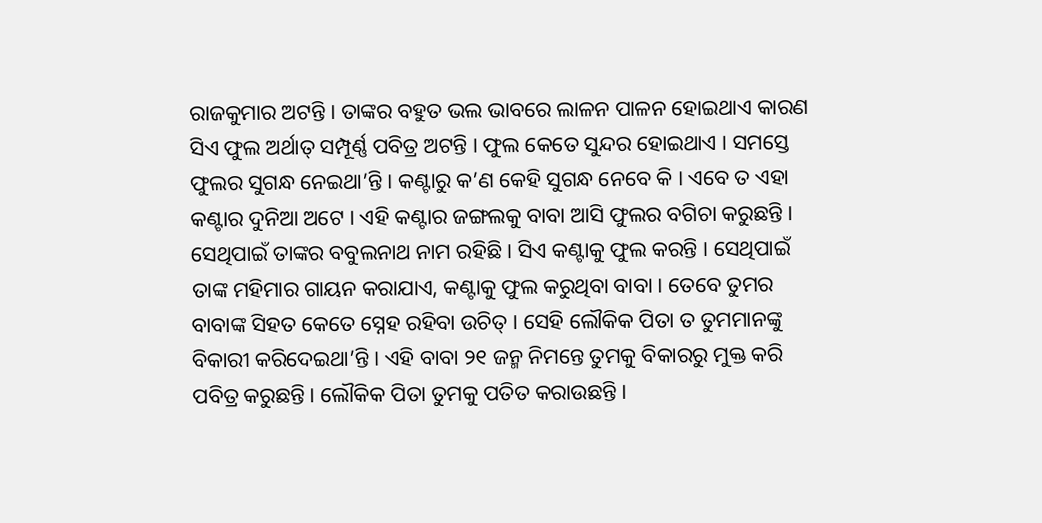ରାଜକୁମାର ଅଟନ୍ତି । ତାଙ୍କର ବହୁତ ଭଲ ଭାବରେ ଲାଳନ ପାଳନ ହୋଇଥାଏ କାରଣ ସିଏ ଫୁଲ ଅର୍ଥାତ୍ ସମ୍ପୂର୍ଣ୍ଣ ପବିତ୍ର ଅଟନ୍ତି । ଫୁଲ କେତେ ସୁନ୍ଦର ହୋଇଥାଏ । ସମସ୍ତେ ଫୁଲର ସୁଗନ୍ଧ ନେଇଥା’ନ୍ତି । କଣ୍ଟାରୁ କ’ଣ କେହି ସୁଗନ୍ଧ ନେବେ କି । ଏବେ ତ ଏହା କଣ୍ଟାର ଦୁନିଆ ଅଟେ । ଏହି କଣ୍ଟାର ଜଙ୍ଗଲକୁ ବାବା ଆସି ଫୁଲର ବଗିଚା କରୁଛନ୍ତି । ସେଥିପାଇଁ ତାଙ୍କର ବବୁଲନାଥ ନାମ ରହିଛି । ସିଏ କଣ୍ଟାକୁ ଫୁଲ କରନ୍ତି । ସେଥିପାଇଁ ତାଙ୍କ ମହିମାର ଗାୟନ କରାଯାଏ, କଣ୍ଟାକୁ ଫୁଲ କରୁଥିବା ବାବା । ତେବେ ତୁମର ବାବାଙ୍କ ସିହତ କେତେ ସ୍ନେହ ରହିବା ଉଚିତ୍ । ସେହି ଲୌକିକ ପିତା ତ ତୁମମାନଙ୍କୁ ବିକାରୀ କରିଦେଇଥା’ନ୍ତି । ଏହି ବାବା ୨୧ ଜନ୍ମ ନିମନ୍ତେ ତୁମକୁ ବିକାରରୁ ମୁକ୍ତ କରି ପବିତ୍ର କରୁଛନ୍ତି । ଲୌକିକ ପିତା ତୁମକୁ ପତିତ କରାଉଛନ୍ତି ।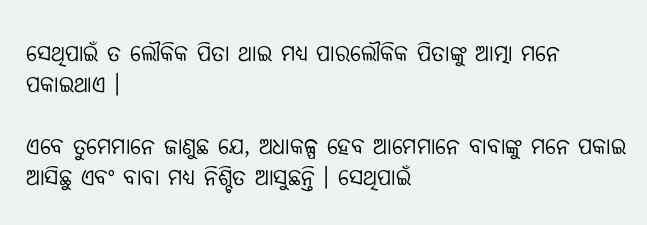ସେଥିପାଇଁ ତ ଲୌକିକ ପିତା ଥାଇ ମଧ୍ୟ ପାରଲୌକିକ ପିତାଙ୍କୁ ଆତ୍ମା ମନେ ପକାଇଥାଏ ।

ଏବେ ତୁମେମାନେ ଜାଣୁଛ ଯେ, ଅଧାକଳ୍ପ ହେବ ଆମେମାନେ ବାବାଙ୍କୁ ମନେ ପକାଇ ଆସିଛୁ ଏବଂ ବାବା ମଧ୍ୟ ନିଶ୍ଚିତ ଆସୁଛନ୍ତି । ସେଥିପାଇଁ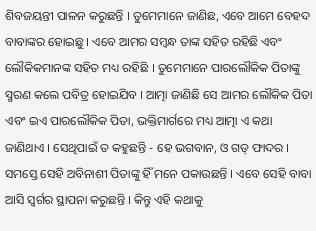ଶିବଜୟନ୍ତୀ ପାଳନ କରୁଛନ୍ତି । ତୁମେମାନେ ଜାଣିଛ, ଏବେ ଆମେ ବେହଦ ବାବାଙ୍କର ହୋଇଛୁ । ଏବେ ଆମର ସମ୍ବନ୍ଧ ତାଙ୍କ ସହିତ ରହିଛି ଏବଂ ଲୌକିକମାନଙ୍କ ସହିତ ମଧ୍ୟ ରହିଛି । ତୁମେମାନେ ପାରଲୌକିକ ପିତାଙ୍କୁ ସ୍ମରଣ କଲେ ପବିତ୍ର ହୋଇଯିବ । ଆତ୍ମା ଜାଣିଛି ସେ ଆମର ଲୌକିକ ପିତା ଏବଂ ଇଏ ପାରଲୌକିକ ପିତା, ଭକ୍ତିମାର୍ଗରେ ମଧ୍ୟ ଆତ୍ମା ଏ କଥା ଜାଣିଥାଏ । ସେଥିପାଇଁ ତ କହୁଛନ୍ତି - ହେ ଭଗବାନ, ଓ ଗଡ୍ ଫାଦର । ସମସ୍ତେ ସେହି ଅବିନାଶୀ ପିତାଙ୍କୁ ହିଁ ମନେ ପକାଉଛନ୍ତି । ଏବେ ସେହି ବାବା ଆସି ସ୍ୱର୍ଗର ସ୍ଥାପନା କରୁଛନ୍ତି । କିନ୍ତୁ ଏହି କଥାକୁ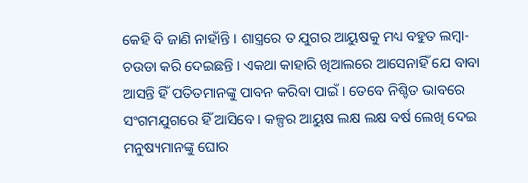କେହି ବି ଜାଣି ନାହାଁନ୍ତି । ଶାସ୍ତ୍ରରେ ତ ଯୁଗର ଆୟୁଷକୁ ମଧ୍ୟ ବହୁତ ଲମ୍ବା-ଚଉଡା କରି ଦେଇଛନ୍ତି । ଏକଥା କାହାରି ଖିଆଲରେ ଆସେନାହିଁ ଯେ ବାବା ଆସନ୍ତି ହିଁ ପତିତମାନଙ୍କୁ ପାବନ କରିବା ପାଇଁ । ତେବେ ନିଶ୍ଚିତ ଭାବରେ ସଂଗମଯୁଗରେ ହିଁ ଆସିବେ । କଳ୍ପର ଆୟୁଷ ଲକ୍ଷ ଲକ୍ଷ ବର୍ଷ ଲେଖି ଦେଇ ମନୁଷ୍ୟମାନଙ୍କୁ ଘୋର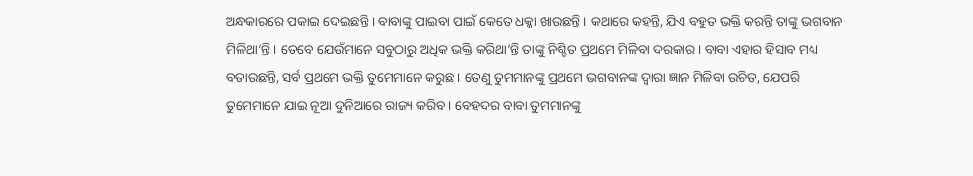ଅନ୍ଧକାରରେ ପକାଇ ଦେଇଛନ୍ତି । ବାବାଙ୍କୁ ପାଇବା ପାଇଁ କେତେ ଧକ୍କା ଖାଉଛନ୍ତି । କଥାରେ କହନ୍ତି, ଯିଏ ବହୁତ ଭକ୍ତି କରନ୍ତି ତାଙ୍କୁ ଭଗବାନ ମିଳିଥା’ନ୍ତି । ତେବେ ଯେଉଁମାନେ ସବୁଠାରୁ ଅଧିକ ଭକ୍ତି କରିଥା’ନ୍ତି ତାଙ୍କୁ ନିଶ୍ଚିତ ପ୍ରଥମେ ମିଳିବା ଦରକାର । ବାବା ଏହାର ହିସାବ ମଧ୍ୟ ବତାଉଛନ୍ତି, ସର୍ବ ପ୍ରଥମେ ଭକ୍ତି ତୁମେମାନେ କରୁଛ । ତେଣୁ ତୁମମାନଙ୍କୁ ପ୍ରଥମେ ଭଗବାନଙ୍କ ଦ୍ୱାରା ଜ୍ଞାନ ମିଳିବା ଉଚିତ, ଯେପରି ତୁମେମାନେ ଯାଇ ନୂଆ ଦୁନିଆରେ ରାଜ୍ୟ କରିବ । ବେହଦର ବାବା ତୁମମାନଙ୍କୁ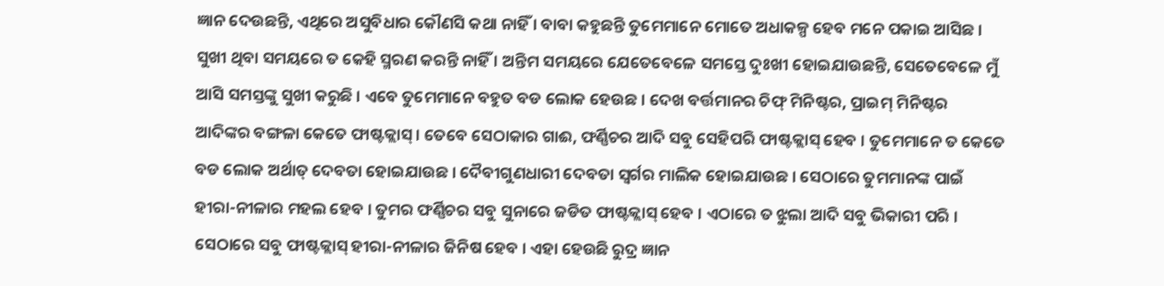ଜ୍ଞାନ ଦେଉଛନ୍ତି, ଏଥିରେ ଅସୁବିଧାର କୌଣସି କଥା ନାହିଁ । ବାବା କହୁଛନ୍ତି ତୁମେମାନେ ମୋତେ ଅଧାକଳ୍ପ ହେବ ମନେ ପକାଇ ଆସିଛ । ସୁଖୀ ଥିବା ସମୟରେ ତ କେହି ସ୍ମରଣ କରନ୍ତି ନାହିଁ । ଅନ୍ତିମ ସମୟରେ ଯେତେବେଳେ ସମସ୍ତେ ଦୁଃଖୀ ହୋଇଯାଉଛନ୍ତି, ସେତେବେଳେ ମୁଁ ଆସି ସମସ୍ତଙ୍କୁ ସୁଖୀ କରୁଛି । ଏବେ ତୁମେମାନେ ବହୁତ ବଡ ଲୋକ ହେଉଛ । ଦେଖ ବର୍ତ୍ତମାନର ଚିଫ୍ ମିନିଷ୍ଟର, ପ୍ରାଇମ୍ ମିନିଷ୍ଟର ଆଦିଙ୍କର ବଙ୍ଗଳା କେତେ ଫାଷ୍ଟକ୍ଲାସ୍ । ତେବେ ସେଠାକାର ଗାଈ, ଫର୍ଣ୍ଣିଚର ଆଦି ସବୁ ସେହିପରି ଫାଷ୍ଟକ୍ଲାସ୍ ହେବ । ତୁମେମାନେ ତ କେତେ ବଡ ଲୋକ ଅର୍ଥାତ୍ ଦେବତା ହୋଇଯାଉଛ । ଦୈବୀଗୁଣଧାରୀ ଦେବତା ସ୍ୱର୍ଗର ମାଲିକ ହୋଇଯାଉଛ । ସେଠାରେ ତୁମମାନଙ୍କ ପାଇଁ ହୀରା-ନୀଳାର ମହଲ ହେବ । ତୁମର ଫର୍ଣ୍ଣିଚର ସବୁ ସୁନାରେ ଜଡିତ ଫାଷ୍ଟକ୍ଲାସ୍ ହେବ । ଏଠାରେ ତ ଝୁଲା ଆଦି ସବୁ ଭିକାରୀ ପରି । ସେଠାରେ ସବୁ ଫାଷ୍ଟକ୍ଲାସ୍ ହୀରା-ନୀଳାର ଜିନିଷ ହେବ । ଏହା ହେଉଛି ରୁଦ୍ର ଜ୍ଞାନ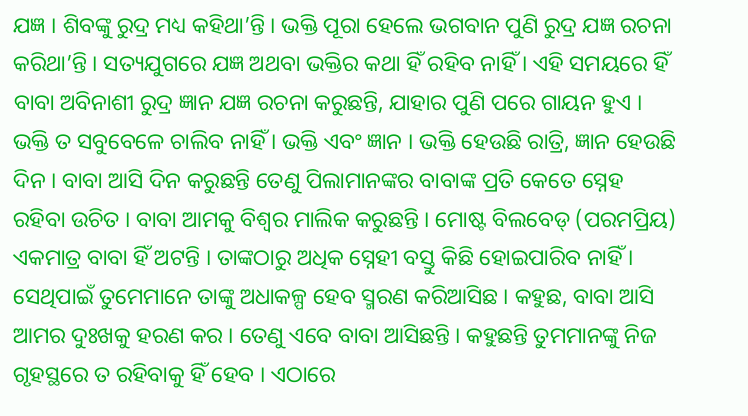ଯଜ୍ଞ । ଶିବଙ୍କୁ ରୁଦ୍ର ମଧ୍ୟ କହିଥା’ନ୍ତି । ଭକ୍ତି ପୂରା ହେଲେ ଭଗବାନ ପୁଣି ରୁଦ୍ର ଯଜ୍ଞ ରଚନା କରିଥା’ନ୍ତି । ସତ୍ୟଯୁଗରେ ଯଜ୍ଞ ଅଥବା ଭକ୍ତିର କଥା ହିଁ ରହିବ ନାହିଁ । ଏହି ସମୟରେ ହିଁ ବାବା ଅବିନାଶୀ ରୁଦ୍ର ଜ୍ଞାନ ଯଜ୍ଞ ରଚନା କରୁଛନ୍ତି, ଯାହାର ପୁଣି ପରେ ଗାୟନ ହୁଏ । ଭକ୍ତି ତ ସବୁବେଳେ ଚାଲିବ ନାହିଁ । ଭକ୍ତି ଏବଂ ଜ୍ଞାନ । ଭକ୍ତି ହେଉଛି ରାତ୍ରି, ଜ୍ଞାନ ହେଉଛି ଦିନ । ବାବା ଆସି ଦିନ କରୁଛନ୍ତି ତେଣୁ ପିଲାମାନଙ୍କର ବାବାଙ୍କ ପ୍ରତି କେତେ ସ୍ନେହ ରହିବା ଉଚିତ । ବାବା ଆମକୁ ବିଶ୍ୱର ମାଲିକ କରୁଛନ୍ତି । ମୋଷ୍ଟ ବିଲବେଡ୍ (ପରମପ୍ରିୟ) ଏକମାତ୍ର ବାବା ହିଁ ଅଟନ୍ତି । ତାଙ୍କଠାରୁ ଅଧିକ ସ୍ନେହୀ ବସ୍ତୁ କିଛି ହୋଇପାରିବ ନାହିଁ । ସେଥିପାଇଁ ତୁମେମାନେ ତାଙ୍କୁ ଅଧାକଳ୍ପ ହେବ ସ୍ମରଣ କରିଆସିଛ । କହୁଛ, ବାବା ଆସି ଆମର ଦୁଃଖକୁ ହରଣ କର । ତେଣୁ ଏବେ ବାବା ଆସିଛନ୍ତି । କହୁଛନ୍ତି ତୁମମାନଙ୍କୁ ନିଜ ଗୃହସ୍ଥରେ ତ ରହିବାକୁ ହିଁ ହେବ । ଏଠାରେ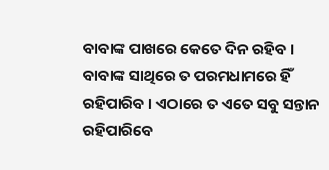ବାବାଙ୍କ ପାଖରେ କେତେ ଦିନ ରହିବ । ବାବାଙ୍କ ସାଥିରେ ତ ପରମଧାମରେ ହିଁ ରହିପାରିବ । ଏଠାରେ ତ ଏତେ ସବୁ ସନ୍ତାନ ରହିପାରିବେ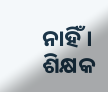ନାହିଁ । ଶିକ୍ଷକ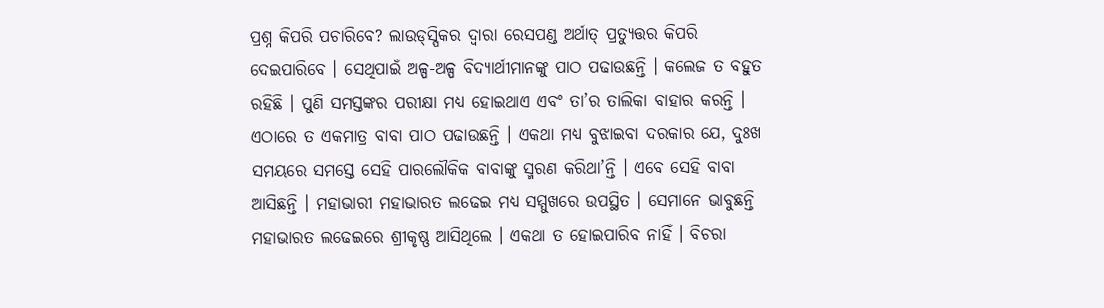ପ୍ରଶ୍ନ କିପରି ପଚାରିବେ? ଲାଉଡ୍‌ସ୍ପିକର ଦ୍ୱାରା ରେସପଣ୍ଡ ଅର୍ଥାତ୍ ପ୍ରତ୍ୟୁତ୍ତର କିପରି ଦେଇପାରିବେ । ସେଥିପାଇଁ ଅଳ୍ପ-ଅଳ୍ପ ବିଦ୍ୟାର୍ଥୀମାନଙ୍କୁ ପାଠ ପଢାଉଛନ୍ତି । କଲେଜ ତ ବହୁତ ରହିଛି । ପୁଣି ସମସ୍ତଙ୍କର ପରୀକ୍ଷା ମଧ୍ୟ ହୋଇଥାଏ ଏବଂ ତା’ର ତାଲିକା ବାହାର କରନ୍ତି । ଏଠାରେ ତ ଏକମାତ୍ର ବାବା ପାଠ ପଢାଉଛନ୍ତି । ଏକଥା ମଧ୍ୟ ବୁଝାଇବା ଦରକାର ଯେ, ଦୁଃଖ ସମୟରେ ସମସ୍ତେ ସେହି ପାରଲୌକିକ ବାବାଙ୍କୁ ସ୍ମରଣ କରିଥା’ନ୍ତି । ଏବେ ସେହି ବାବା ଆସିଛନ୍ତି । ମହାଭାରୀ ମହାଭାରତ ଲଢେଇ ମଧ୍ୟ ସମ୍ମୁଖରେ ଉପସ୍ଥିତ । ସେମାନେ ଭାବୁଛନ୍ତି ମହାଭାରତ ଲଢେଇରେ ଶ୍ରୀକୃଷ୍ଣ ଆସିଥିଲେ । ଏକଥା ତ ହୋଇପାରିବ ନାହିଁ । ବିଚରା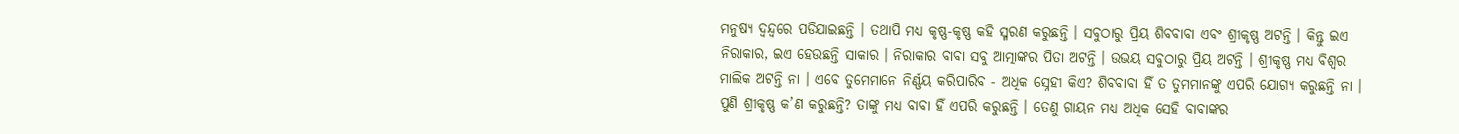ମନୁଷ୍ୟ ଦ୍ୱନ୍ଦ୍ୱରେ ପଡିଯାଇଛନ୍ତି । ତଥାପି ମଧ୍ୟ କୃଷ୍ଣ-କୃଷ୍ଣ କହି ସ୍ମରଣ କରୁଛନ୍ତି । ସବୁଠାରୁ ପ୍ରିୟ ଶିବବାବା ଏବଂ ଶ୍ରୀକୃଷ୍ଣ ଅଟନ୍ତି । କିନ୍ତୁ ଇଏ ନିରାକାର, ଇଏ ହେଉଛନ୍ତି ସାକାର । ନିରାକାର ବାବା ସବୁ ଆତ୍ମାଙ୍କର ପିତା ଅଟନ୍ତି । ଉଭୟ ସବୁଠାରୁ ପ୍ରିୟ ଅଟନ୍ତି । ଶ୍ରୀକୃଷ୍ଣ ମଧ୍ୟ ବିଶ୍ୱର ମାଲିକ ଅଟନ୍ତି ନା । ଏବେ ତୁମେମାନେ ନିର୍ଣ୍ଣୟ କରିପାରିବ - ଅଧିକ ସ୍ନେହୀ କିଏ? ଶିବବାବା ହିଁ ତ ତୁମମାନଙ୍କୁ ଏପରି ଯୋଗ୍ୟ କରୁଛନ୍ତି ନା । ପୁଣି ଶ୍ରୀକୃଷ୍ଣ କ’ଣ କରୁଛନ୍ତି? ତାଙ୍କୁ ମଧ୍ୟ ବାବା ହିଁ ଏପରି କରୁଛନ୍ତି । ତେଣୁ ଗାୟନ ମଧ୍ୟ ଅଧିକ ସେହି ବାବାଙ୍କର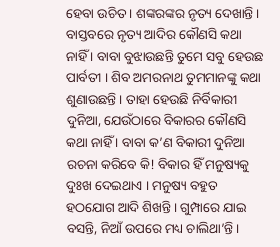ହେବା ଉଚିତ । ଶଙ୍କରଙ୍କର ନୃତ୍ୟ ଦେଖାନ୍ତି । ବାସ୍ତବରେ ନୃତ୍ୟ ଆଦିର କୌଣସି କଥା ନାହିଁ । ବାବା ବୁଝାଉଛନ୍ତି ତୁମେ ସବୁ ହେଉଛ ପାର୍ବତୀ । ଶିବ ଅମରନାଥ ତୁମମାନଙ୍କୁ କଥା ଶୁଣାଉଛନ୍ତି । ତାହା ହେଉଛି ନିର୍ବିକାରୀ ଦୁନିଆ, ଯେଉଁଠାରେ ବିକାରର କୌଣସି କଥା ନାହିଁ । ବାବା କ’ଣ ବିକାରୀ ଦୁନିଆ ରଚନା କରିବେ କି! ବିକାର ହିଁ ମନୁଷ୍ୟକୁ ଦୁଃଖ ଦେଇଥାଏ । ମନୁଷ୍ୟ ବହୁତ ହଠଯୋଗ ଆଦି ଶିଖନ୍ତି । ଗୁମ୍ପାରେ ଯାଇ ବସନ୍ତି, ନିଆଁ ଉପରେ ମଧ୍ୟ ଚାଲିଥା’ନ୍ତି ।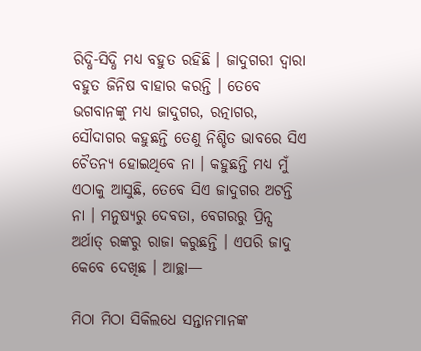ରିଦ୍ଧି-ସିଦ୍ଧି ମଧ୍ୟ ବହୁତ ରହିଛି । ଜାଦୁଗରୀ ଦ୍ୱାରା ବହୁତ ଜିନିଷ ବାହାର କରନ୍ତି । ତେବେ ଭଗବାନଙ୍କୁ ମଧ୍ୟ ଜାଦୁଗର, ରତ୍ନାଗର, ସୌଦାଗର କହୁଛନ୍ତି ତେଣୁ ନିଶ୍ଚିତ ଭାବରେ ସିଏ ଚୈତନ୍ୟ ହୋଇଥିବେ ନା । କହୁଛନ୍ତି ମଧ୍ୟ ମୁଁ ଏଠାକୁ ଆସୁଛି, ତେବେ ସିଏ ଜାଦୁଗର ଅଟନ୍ତି ନା । ମନୁଷ୍ୟରୁ ଦେବତା, ବେଗରରୁ ପ୍ରିନ୍ସ ଅର୍ଥାତ୍ ରଙ୍କରୁ ରାଜା କରୁଛନ୍ତି । ଏପରି ଜାଦୁ କେବେ ଦେଖିଛ । ଆଚ୍ଛା—

ମିଠା ମିଠା ସିକିଲଧେ ସନ୍ତାନମାନଙ୍କ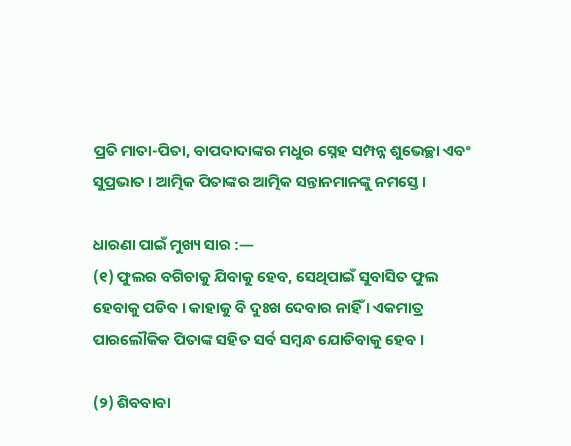ପ୍ରତି ମାତା-ପିତା, ବାପଦାଦାଙ୍କର ମଧୁର ସ୍ନେହ ସମ୍ପନ୍ନ ଶୁଭେଚ୍ଛା ଏବଂ ସୁପ୍ରଭାତ । ଆତ୍ମିକ ପିତାଙ୍କର ଆତ୍ମିକ ସନ୍ତାନମାନଙ୍କୁ ନମସ୍ତେ ।

ଧାରଣା ପାଇଁ ମୁଖ୍ୟ ସାର :—
(୧) ଫୁଲର ବଗିଚାକୁ ଯିବାକୁ ହେବ, ସେଥିପାଇଁ ସୁବାସିତ ଫୁଲ ହେବାକୁ ପଡିବ । କାହାକୁ ବି ଦୁଃଖ ଦେବାର ନାହିଁ । ଏକମାତ୍ର ପାରଲୌକିକ ପିତାଙ୍କ ସହିତ ସର୍ବ ସମ୍ବନ୍ଧ ଯୋଡିବାକୁ ହେବ ।

(୨) ଶିବବାବା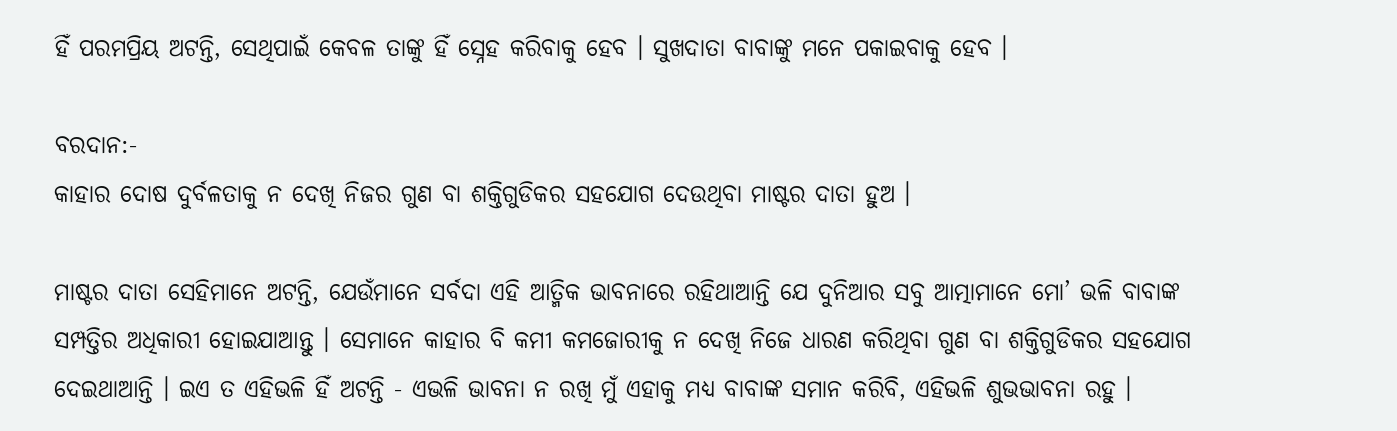ହିଁ ପରମପ୍ରିୟ ଅଟନ୍ତି, ସେଥିପାଇଁ କେବଳ ତାଙ୍କୁ ହିଁ ସ୍ନେହ କରିବାକୁ ହେବ । ସୁଖଦାତା ବାବାଙ୍କୁ ମନେ ପକାଇବାକୁ ହେବ ।

ବରଦାନ:-
କାହାର ଦୋଷ ଦୁର୍ବଳତାକୁ ନ ଦେଖି ନିଜର ଗୁଣ ବା ଶକ୍ତିଗୁଡିକର ସହଯୋଗ ଦେଉଥିବା ମାଷ୍ଟର ଦାତା ହୁଅ ।

ମାଷ୍ଟର ଦାତା ସେହିମାନେ ଅଟନ୍ତି, ଯେଉଁମାନେ ସର୍ବଦା ଏହି ଆତ୍ମିକ ଭାବନାରେ ରହିଥାଆନ୍ତି ଯେ ଦୁନିଆର ସବୁ ଆତ୍ମାମାନେ ମୋ’ ଭଳି ବାବାଙ୍କ ସମ୍ପତ୍ତିର ଅଧିକାରୀ ହୋଇଯାଆନ୍ତୁ । ସେମାନେ କାହାର ବି କମୀ କମଜୋରୀକୁ ନ ଦେଖି ନିଜେ ଧାରଣ କରିଥିବା ଗୁଣ ବା ଶକ୍ତିଗୁଡିକର ସହଯୋଗ ଦେଇଥାଆନ୍ତି । ଇଏ ତ ଏହିଭଳି ହିଁ ଅଟନ୍ତି - ଏଭଳି ଭାବନା ନ ରଖି ମୁଁ ଏହାକୁ ମଧ୍ୟ ବାବାଙ୍କ ସମାନ କରିବି, ଏହିଭଳି ଶୁଭଭାବନା ରହୁ ।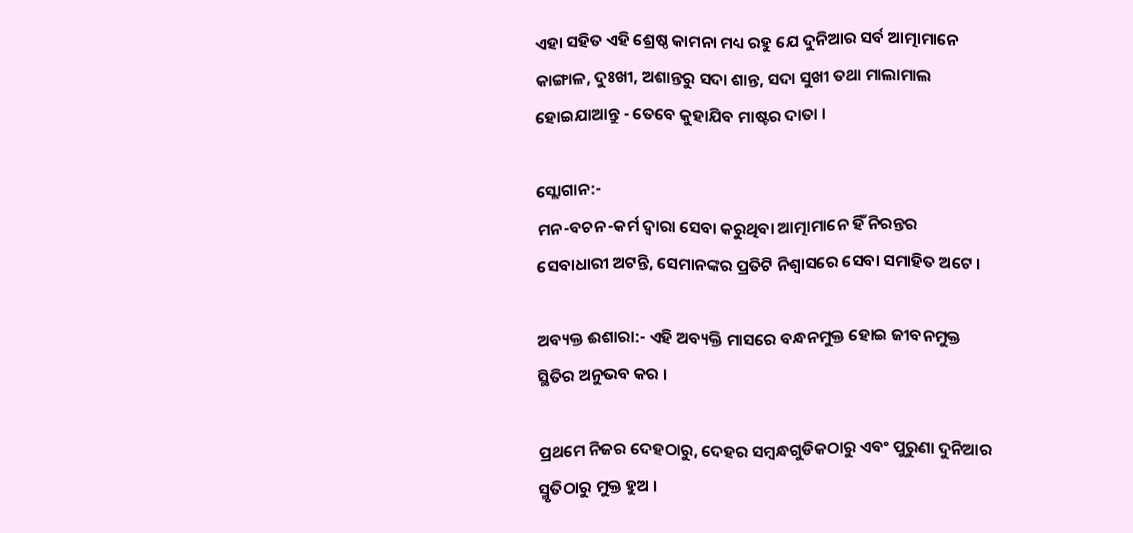ଏହା ସହିତ ଏହି ଶ୍ରେଷ୍ଠ କାମନା ମଧ୍ୟ ରହୁ ଯେ ଦୁନିଆର ସର୍ବ ଆତ୍ମାମାନେ କାଙ୍ଗାଳ, ଦୁଃଖୀ, ଅଶାନ୍ତରୁ ସଦା ଶାନ୍ତ, ସଦା ସୁଖୀ ତଥା ମାଲାମାଲ ହୋଇଯାଆନ୍ତୁ - ତେବେ କୁହାଯିବ ମାଷ୍ଟର ଦାତା ।

ସ୍ଲୋଗାନ:-
ମନ-ବଚନ-କର୍ମ ଦ୍ୱାରା ସେବା କରୁଥିବା ଆତ୍ମାମାନେ ହିଁ ନିରନ୍ତର ସେବାଧାରୀ ଅଟନ୍ତି, ସେମାନଙ୍କର ପ୍ରତିଟି ନିଶ୍ୱାସରେ ସେବା ସମାହିତ ଅଟେ ।

ଅବ୍ୟକ୍ତ ଈଶାରା:- ଏହି ଅବ୍ୟକ୍ତି ମାସରେ ବନ୍ଧନମୁକ୍ତ ହୋଇ ଜୀବନମୁକ୍ତ ସ୍ଥିତିର ଅନୁଭବ କର ।

ପ୍ରଥମେ ନିଜର ଦେହଠାରୁ, ଦେହର ସମ୍ବନ୍ଧଗୁଡିକଠାରୁ ଏବଂ ପୁରୁଣା ଦୁନିଆର ସ୍ମୃତିଠାରୁ ମୁକ୍ତ ହୁଅ ।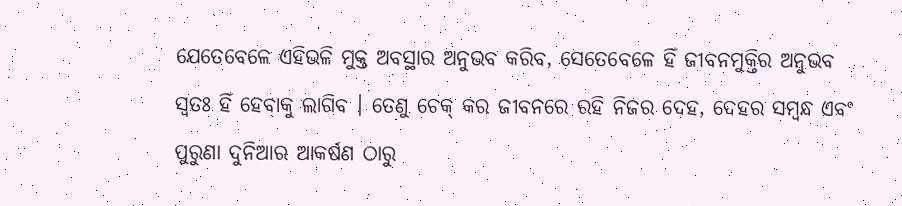ଯେତେବେଳେ ଏହିଭଳି ମୁକ୍ତ ଅବସ୍ଥାର ଅନୁଭବ କରିବ, ସେତେବେଳେ ହିଁ ଜୀବନମୁକ୍ତିର ଅନୁଭବ ସ୍ୱତଃ ହିଁ ହେବାକୁ ଲାଗିବ । ତେଣୁ ଚେକ୍ କର ଜୀବନରେ ରହି ନିଜର ଦେହ, ଦେହର ସମ୍ବନ୍ଧ ଏବଂ ପୁରୁଣା ଦୁନିଆର ଆକର୍ଷଣ ଠାରୁ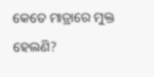କେତେ ମାତ୍ରାରେ ମୁକ୍ତ ହେଲଣି?